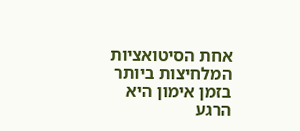אחת הסיטואציות המלחיצות ביותר בזמן אימון היא הרגע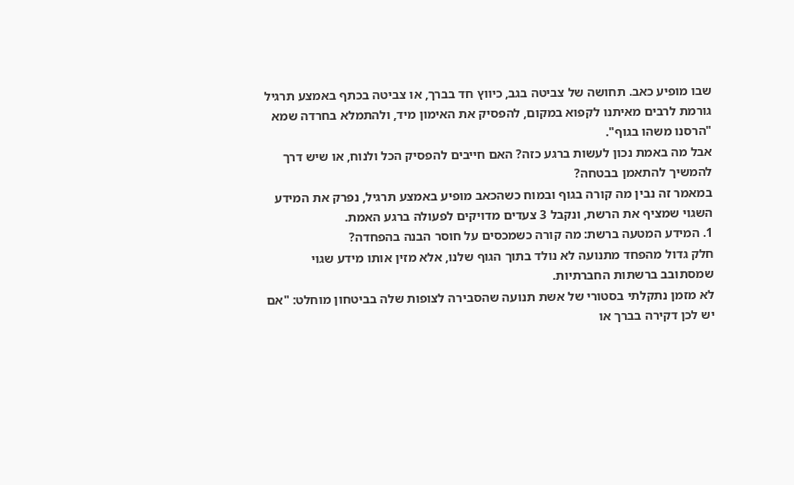שבו מופיע כאב. תחושה של צביטה בגב, כיווץ חד בברך, או צביטה בכתף באמצע תרגיל גורמת לרבים מאיתנו לקפוא במקום, להפסיק את האימון מיד, ולהתמלא בחרדה שמא "הרסנו משהו בגוף".
אבל מה באמת נכון לעשות ברגע כזה? האם חייבים להפסיק הכל ולנוח, או שיש דרך להמשיך להתאמן בבטחה?
במאמר זה נבין מה קורה בגוף ובמוח כשהכאב מופיע באמצע תרגיל, נפרק את המידע השגוי שמציף את הרשת, ונקבל 3 צעדים מדויקים לפעולה ברגע האמת.
1. המידע המטעה ברשת: מה קורה כשמכסים על חוסר הבנה בהפחדה?
חלק גדול מהפחד מתנועה לא נולד בתוך הגוף שלנו, אלא מזין אותו מידע שגוי שמסתובב ברשתות החברתיות.
לא מזמן נתקלתי בסטורי של אשת תנועה שהסבירה לצופות שלה בביטחון מוחלט: "אם יש לכן דקירה בברך או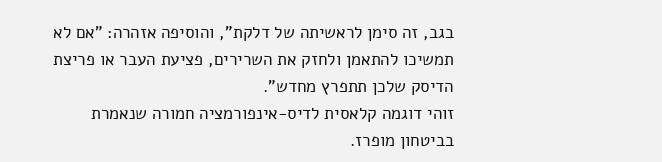בגב, זה סימן לראשיתה של דלקת", והוסיפה אזהרה: "אם לא תמשיכו להתאמן ולחזק את השרירים, פציעת העבר או פריצת הדיסק שלכן תתפרץ מחדש".
זוהי דוגמה קלאסית לדיס-אינפורמציה חמורה שנאמרת בביטחון מופרז.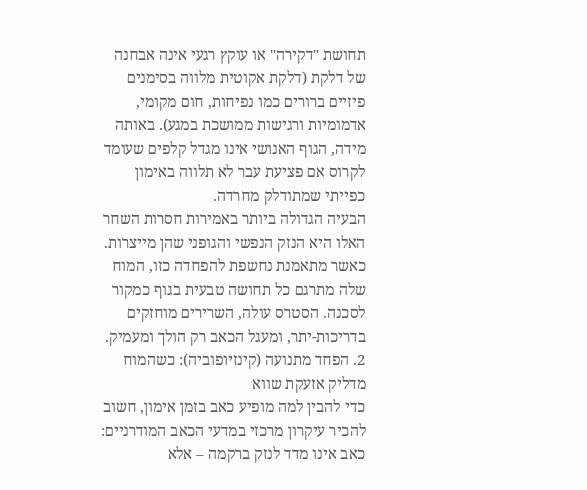תחושת "דקירה" או עוקץ רגעי אינה אבחנה של דלקת (דלקת אקוטית מלווה בסימנים פיזיים ברורים כמו נפיחות, חום מקומי, אדמומיות ורגישות ממושכת במגע). באותה מידה, הגוף האנושי אינו מגדל קלפים שעומד לקרוס אם פציעת עבר לא תלווה באימון כפייתי שמתודלק מחרדה.
הבעיה הגדולה ביותר באמירות חסרות השחר האלו היא הנזק הנפשי והגופני שהן מייצרות. כאשר מתאמנת נחשפת להפחדה כזו, המוח שלה מתרגם כל תחושה טבעית בגוף כמקור לסכנה. הסטרס עולה, השרירים מוחזקים בדריכות-יתר, ומעגל הכאב רק הולך ומעמיק.
2. הפחד מתנועה (קינזיופוביה): כשהמוח מדליק אזעקת שווא
כדי להבין למה מופיע כאב בזמן אימון, חשוב להכיר עיקרון מרכזי במדעי הכאב המודרניים: כאב אינו מדד לנזק ברקמה – אלא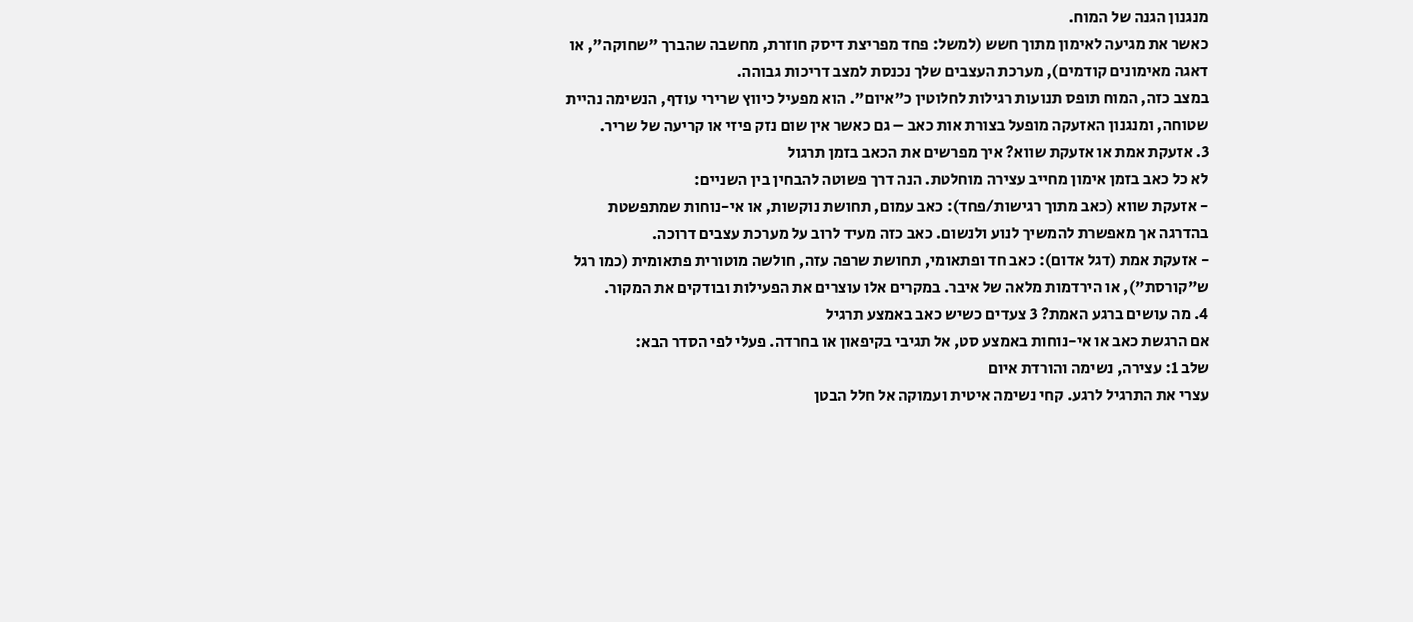מנגנון הגנה של המוח.
כאשר את מגיעה לאימון מתוך חשש (למשל: פחד מפריצת דיסק חוזרת, מחשבה שהברך "שחוקה", או דאגה מאימונים קודמים), מערכת העצבים שלך נכנסת למצב דריכות גבוהה.
במצב כזה, המוח תופס תנועות רגילות לחלוטין כ"איום". הוא מפעיל כיווץ שרירי עודף, הנשימה נהיית שטוחה, ומנגנון האזעקה מופעל בצורת אות כאב – גם כאשר אין שום נזק פיזי או קריעה של שריר.
3. אזעקת אמת או אזעקת שווא? איך מפרשים את הכאב בזמן תרגול
לא כל כאב בזמן אימון מחייב עצירה מוחלטת. הנה דרך פשוטה להבחין בין השניים:
- אזעקת שווא (כאב מתוך רגישות/פחד): כאב עמום, תחושת נוקשות, או אי-נוחות שמתפשטת בהדרגה אך מאפשרת להמשיך לנוע ולנשום. כאב כזה מעיד לרוב על מערכת עצבים דרוכה.
- אזעקת אמת (דגל אדום): כאב חד ופתאומי, תחושת שרפה עזה, חולשה מוטורית פתאומית (כמו רגל ש"קורסת"), או הירדמות מלאה של איבר. במקרים אלו עוצרים את הפעילות ובודקים את המקור.
4. מה עושים ברגע האמת? 3 צעדים כשיש כאב באמצע תרגיל
אם הרגשת כאב או אי-נוחות באמצע סט, אל תגיבי בקיפאון או בחרדה. פעלי לפי הסדר הבא:
שלב 1: עצירה, נשימה והורדת איום
עצרי את התרגיל לרגע. קחי נשימה איטית ועמוקה אל חלל הבטן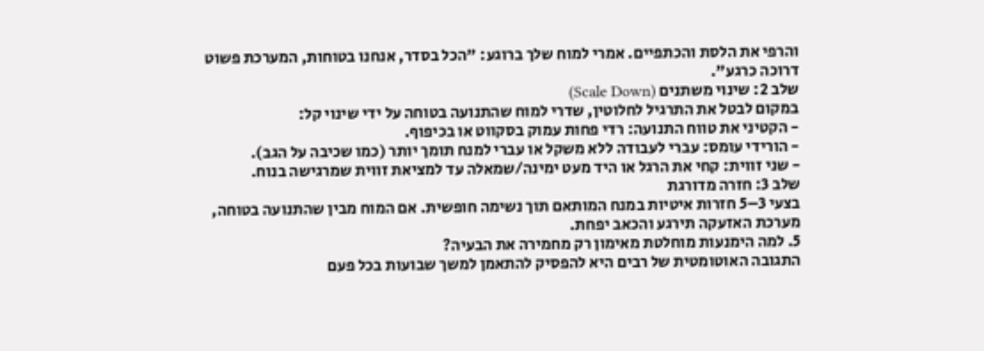והרפי את הלסת והכתפיים. אמרי למוח שלך ברוגע: "הכל בסדר, אנחנו בטוחות, המערכת פשוט דרוכה כרגע".
שלב 2: שינוי משתנים (Scale Down)
במקום לבטל את התרגיל לחלוטין, שדרי למוח שהתנועה בטוחה על ידי שינוי קל:
- הקטיני את טווח התנועה: רדי פחות עמוק בסקווט או בכיפוף.
- הורידי עומס: עברי לעבודה ללא משקל או עברי למנח תומך יותר (כמו שכיבה על הגב).
- שני זווית: קחי את הרגל או היד מעט ימינה/שמאלה עד למציאת זווית שמרגישה בנוח.
שלב 3: חזרה מדורגת
בצעי 3–5 חזרות איטיות במנח המותאם תוך נשימה חופשית. אם המוח מבין שהתנועה בטוחה, מערכת האזעקה תירגע והכאב יפחת.
5. למה הימנעות מוחלטת מאימון רק מחמירה את הבעיה?
התגובה האוטומטית של רבים היא להפסיק להתאמן למשך שבועות בכל פעם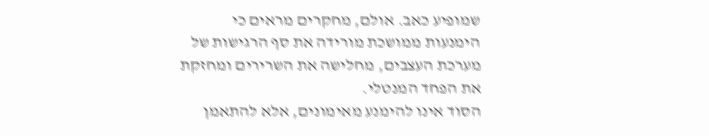שמופיע כאב. אולם, מחקרים מראים כי הימנעות ממושכת מורידה את סף הרגישות של מערכת העצבים, מחלישה את השרירים ומחזקת את הפחד המנטלי.
הסוד אינו להימנע מאימונים, אלא להתאמן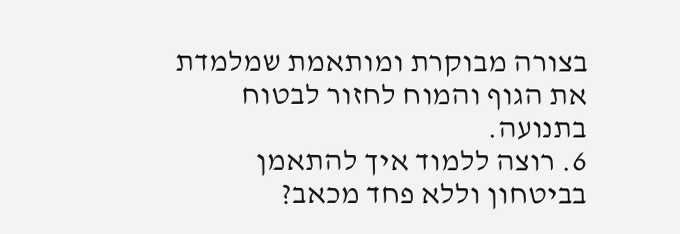בצורה מבוקרת ומותאמת שמלמדת את הגוף והמוח לחזור לבטוח בתנועה.
6. רוצה ללמוד איך להתאמן בביטחון וללא פחד מכאב?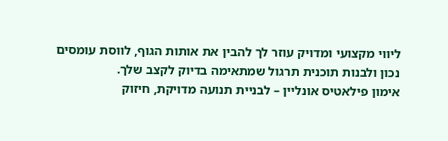ליווי מקצועי ומדויק עוזר לך להבין את אותות הגוף, לווסת עומסים נכון ולבנות תוכנית תרגול שמתאימה בדיוק לקצב שלך.
אימון פילאטיס אונליין – לבניית תנועה מדויקת, חיזוק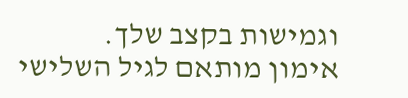וגמישות בקצב שלך.
אימון מותאם לגיל השלישי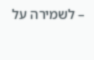– לשמירה על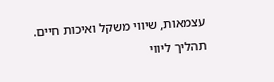עצמאות, שיווי משקל ואיכות חיים.
תהליך ליווי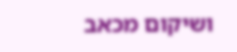ושיקום מכאב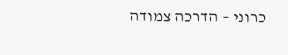כרוני – הדרכה צמודה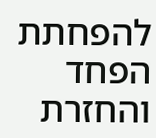להפחתת הפחד והחזרת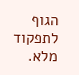הגוף לתפקוד מלא.